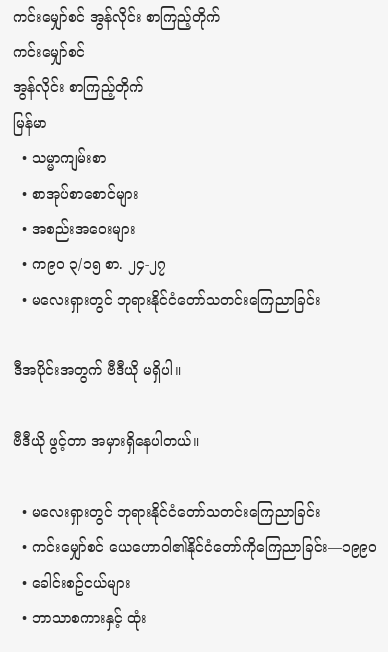ကင်းမျှော်စင် အွန်လိုင်း စာကြည့်တိုက်
ကင်းမျှော်စင်
အွန်လိုင်း စာကြည့်တိုက်
မြန်မာ
  • သမ္မာကျမ်းစာ
  • စာအုပ်စာစောင်များ
  • အစည်းအဝေးများ
  • က၉၀ ၃/၁၅ စာ. ၂၄-၂၇
  • မလေးရှားတွင် ဘုရားနိုင်ငံတော်သတင်းကြေညာခြင်း

ဒီအပိုင်းအတွက် ဗီဒီယို မရှိပါ။

ဗီဒီယို ဖွင့်တာ အမှားရှိနေပါတယ်။

  • မလေးရှားတွင် ဘုရားနိုင်ငံတော်သတင်းကြေညာခြင်း
  • ကင်းမျှော်စင် ယေဟောဝါ၏နိုင်ငံတော်ကိုကြေညာခြင်း—၁၉၉၀
  • ခေါင်းစဥ်ငယ်များ
  • ဘာသာစကားနှင့် ထုံး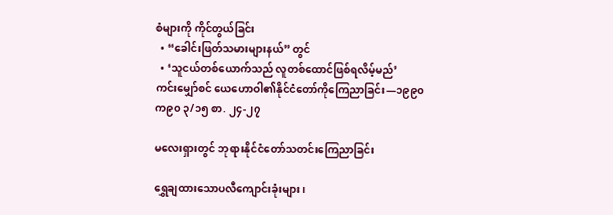စံများကို ကိုင်တွယ်ခြင်း
  • “ခေါင်းဖြတ်သမားများနယ်” တွင်
  • ‘သူငယ်တစ်ယောက်သည် လူတစ်ထောင်ဖြစ်ရလိမ့်မည်’
ကင်းမျှော်စင် ယေဟောဝါ၏နိုင်ငံတော်ကိုကြေညာခြင်း—၁၉၉၀
က၉၀ ၃/၁၅ စာ. ၂၄-၂၇

မလေးရှားတွင် ဘုရားနိုင်ငံတော်သတင်းကြေညာခြင်း

ရွှေချထားသောပလီကျောင်းခုံးများ၊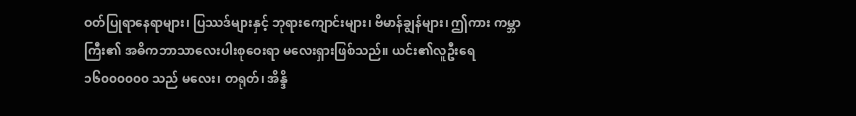ဝတ်ပြုရာနေရာများ၊ ပြဿဒ်များနှင့် ဘုရားကျောင်းများ၊ ဗိမာန်ချွန်များ၊ ဤကား ကမ္ဘာကြီး၏ အဓိကဘာသာလေးပါးစုဝေးရာ မလေးရှားဖြစ်သည်။ ယင်း၏လူဦးရေ ၁၆၀၀၀၀၀၀ သည် မလေး၊ တရုတ်၊ အိန္ဒိ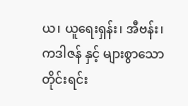ယ၊ ယူရေးရှန်း၊ အီဗန်း၊ ကဒါဇန် နှင့် များစွာသော တိုင်းရင်း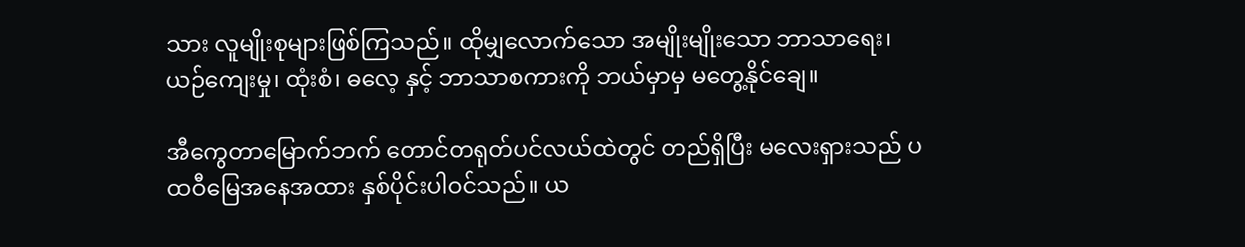သား လူမျိုးစုများဖြစ်ကြသည်။ ထိုမျှလောက်သော အမျိုးမျိုးသော ဘာသာရေး၊ ယဉ်ကျေးမှု၊ ထုံးစံ၊ ဓလေ့ နှင့် ဘာသာစကားကို ဘယ်မှာမှ မတွေ့နိုင်ချေ။

အီကွေတာမြောက်ဘက် တောင်တရုတ်ပင်လယ်ထဲတွင် တည်ရှိပြီး မလေးရှားသည် ပထဝီမြေအနေအထား နှစ်ပိုင်းပါဝင်သည်။ ယ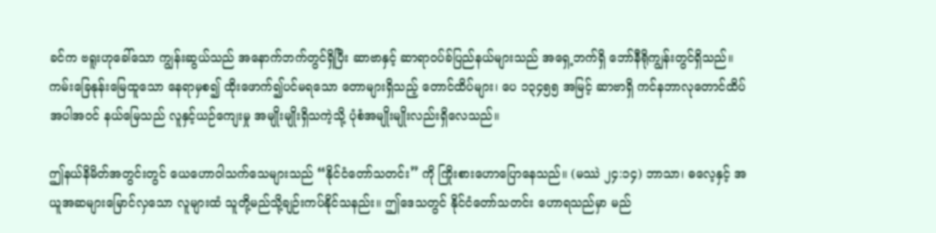ခင်က ဗရူးဟုခေါ်သော ကျွန်းဆွယ်သည် အနောက်ဘက်တွင်ရှိပြီး ဆာဗာနှင့် ဆာရာဝပ်ခ်ပြည်နယ်များသည် အရှေ့ဘက်ရှိ ဘော်နီရိုကျွန်းတွင်ရှိသည်။ ကမ်းခြေနုန်းမြေထူသော နေရာမှစ၍ ထိုးဖောက်၍ပင်မရသော တောများရှိသည့် တောင်ထိပ်များ၊ ပေ ၁၃၄၅၅ အမြင့် ဆာဗာရှိ ကင်နဘာလုတောင်ထိပ်အပါအဝင် နယ်မြေသည် လူနှင့်ယဉ်ကျေးမှု အမျိုးမျိုးရှိသကဲ့သို့ ပုံစံအမျိုးမျိုးလည်းရှိလေသည်။

ဤနယ်နိမိတ်အတွင်းတွင် ယေဟောဝါသက်သေများသည် “နိုင်ငံတော်သတင်း” ကို ကြိုးစားဟောပြောနေသည်။ (မဿဲ ၂၄:၁၄) ဘာသာ၊ ဓလေ့နှင့် အယူအဆများမြောင်လှသော လူများထံ သူတို့မည်သို့ချဉ်းကပ်နိုင်သနည်း။ ဤဒေသတွင် နိုင်ငံတော်သတင်း ဟောရသည်မှာ မည်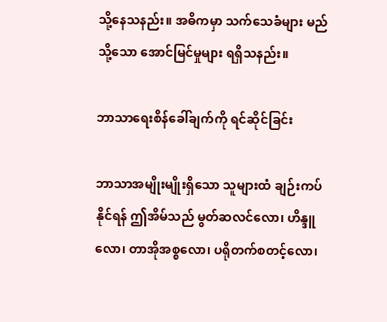သို့နေသနည်း။ အဓိကမှာ သက်သေခံများ မည်သို့သော အောင်မြင်မှုများ ရရှိသနည်း။

ဘာသာရေးစိန်ခေါ်ချက်ကို ရင်ဆိုင်ခြင်း

ဘာသာအမျိုးမျိုးရှိသော သူများထံ ချဉ်းကပ်နိုင်ရန် ဤအိမ်သည် မွတ်ဆလင်လော၊ ဟိန္ဒူလော၊ တာအိုအစ္စလော၊ ပရိုတက်စတင့်လော၊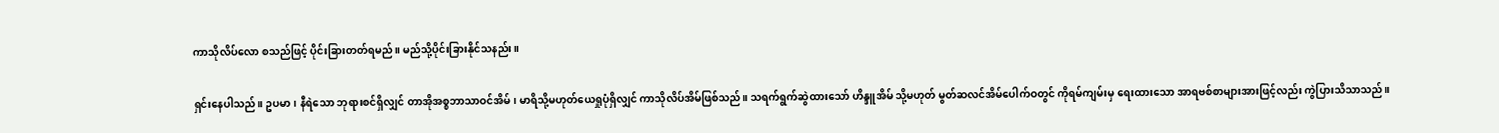ကာသိုလိပ်လော စသည်ဖြင့် ပိုင်းခြားတတ်ရမည်။ မည်သို့ပိုင်းခြားနိုင်သနည်း။

ရှင်းနေပါသည်။ ဥပမာ၊ နီရဲသော ဘုရားစင်ရှိလျှင် တာအိုအစ္စဘာသာဝင်အိမ်၊ မာရိသို့မဟုတ်ယေရှုပုံရှိလျှင် ကာသိုလိပ်အိမ်ဖြစ်သည်။ သရက်ရွက်ဆွဲထားသော် ဟိန္ဒူအိမ် သို့မဟုတ် မွတ်ဆလင်အိမ်ပေါက်ဝတွင် ကိုရမ်ကျမ်းမှ ရေးထားသော အာရဗစ်စာများအားဖြင့်လည်း ကွဲပြားသိသာသည်။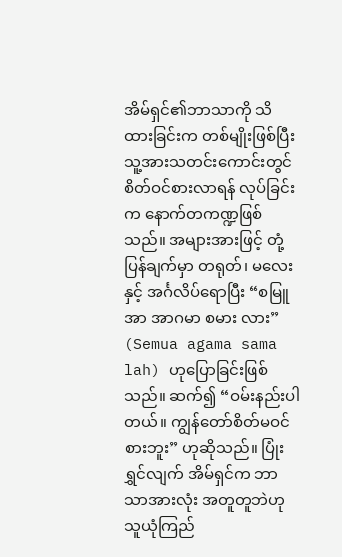အိမ်ရှင်၏ဘာသာကို သိထားခြင်းက တစ်မျိုးဖြစ်ပြီး သူ့အားသတင်းကောင်းတွင် စိတ်ဝင်စားလာရန် လုပ်ခြင်းက နောက်တကဏ္ဍဖြစ်သည်။ အများအားဖြင့် တုံ့ပြန်ချက်မှာ တရုတ်၊ မလေးနှင့် အင်္ဂလိပ်ရောပြီး “စမြူအာ အာဂမာ စမား လား” (Semua agama sama lah) ဟုပြောခြင်းဖြစ်သည်။ ဆက်၍ “ဝမ်းနည်းပါတယ်။ ကျွန်တော်စိတ်မဝင်စားဘူး” ဟုဆိုသည်။ ပြုံးရွှင်လျက် အိမ်ရှင်က ဘာသာအားလုံး အတူတူဘဲဟု သူယုံကြည်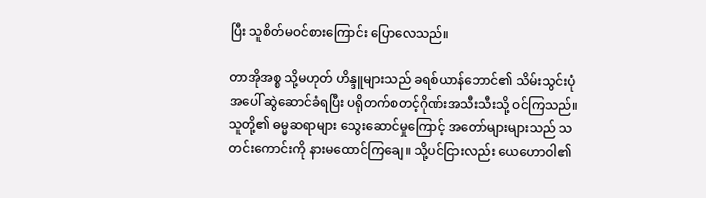ပြီး သူစိတ်မဝင်စားကြောင်း ပြောလေသည်။

တာအိုအစ္စ သို့မဟုတ် ဟိန္ဒူများသည် ခရစ်ယာန်ဘောင်၏ သိမ်းသွင်းပုံအပေါ် ဆွဲဆောင်ခံရပြီး ပရိုတက်စတင့်ဂိုဏ်းအသီးသီးသို့ ဝင်ကြသည်။ သူတို့၏ ဓမ္မဆရာများ သွေးဆောင်မှုကြောင့် အတော်များများသည် သတင်းကောင်းကို နားမထောင်ကြချေ။ သို့ပင်ငြားလည်း ယေဟောဝါ၏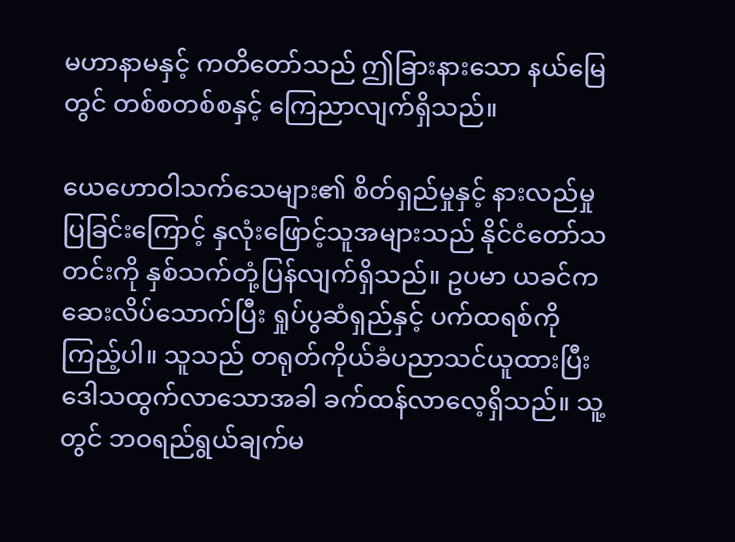မဟာနာမနှင့် ကတိတော်သည် ဤခြားနားသော နယ်မြေတွင် တစ်စတစ်စနှင့် ကြေညာလျက်ရှိသည်။

ယေဟောဝါသက်သေများ၏ စိတ်ရှည်မှုနှင့် နားလည်မှုပြခြင်းကြောင့် နှလုံးဖြောင့်သူအများသည် နိုင်ငံတော်သတင်းကို နှစ်သက်တုံ့ပြန်လျက်ရှိသည်။ ဥပမာ ယခင်ကဆေးလိပ်သောက်ပြီး ရှုပ်ပွဆံရှည်နှင့် ပက်ထရစ်ကိုကြည့်ပါ။ သူသည် တရုတ်ကိုယ်ခံပညာသင်ယူထားပြီး ဒေါသထွက်လာသောအခါ ခက်ထန်လာလေ့ရှိသည်။ သူ့တွင် ဘဝရည်ရွယ်ချက်မ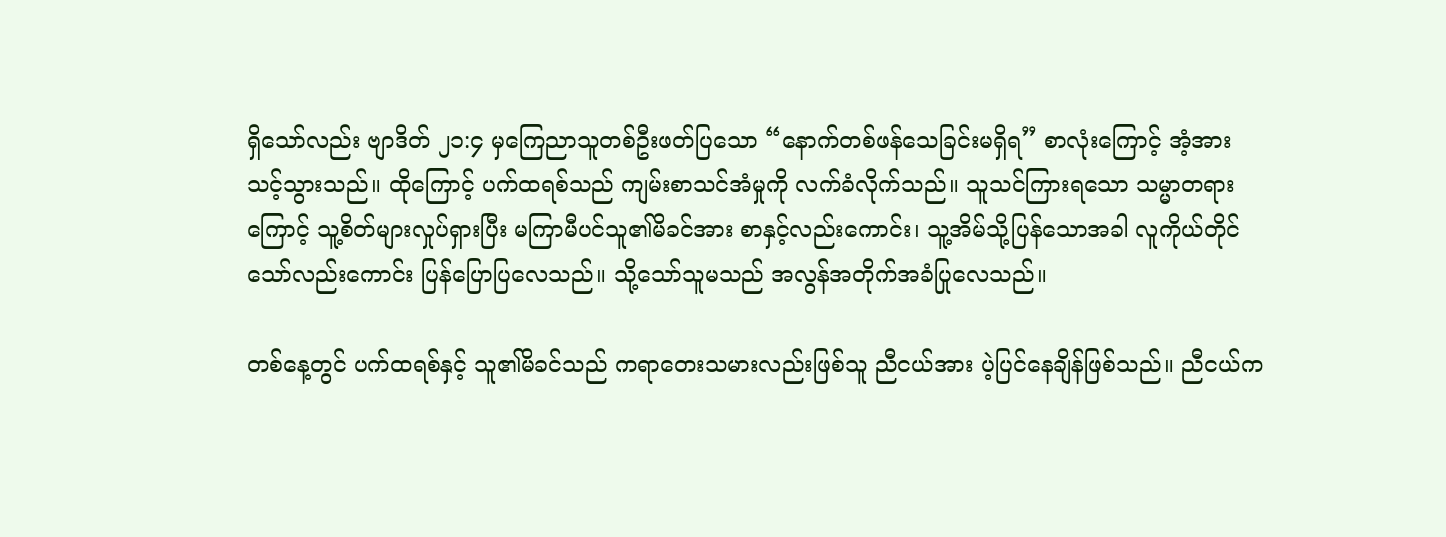ရှိသော်လည်း ဗျာဒိတ် ၂၁:၄ မှကြေညာသူတစ်ဦးဖတ်ပြသော “နောက်တစ်ဖန်သေခြင်းမရှိရ” စာလုံးကြောင့် အံ့အားသင့်သွားသည်။ ထိုကြောင့် ပက်ထရစ်သည် ကျမ်းစာသင်အံမှုကို လက်ခံလိုက်သည်။ သူသင်ကြားရသော သမ္မာတရားကြောင့် သူ့စိတ်များလှုပ်ရှားပြီး မကြာမီပင်သူ၏မိခင်အား စာနှင့်လည်းကောင်း၊ သူ့အိမ်သို့ပြန်သောအခါ လူကိုယ်တိုင်သော်လည်းကောင်း ပြန်ပြောပြလေသည်။ သို့သော်သူမသည် အလွန်အတိုက်အခံပြုလေသည်။

တစ်နေ့တွင် ပက်ထရစ်နှင့် သူ၏မိခင်သည် ကရာတေးသမားလည်းဖြစ်သူ ညီငယ်အား ပဲ့ပြင်နေချိန်ဖြစ်သည်။ ညီငယ်က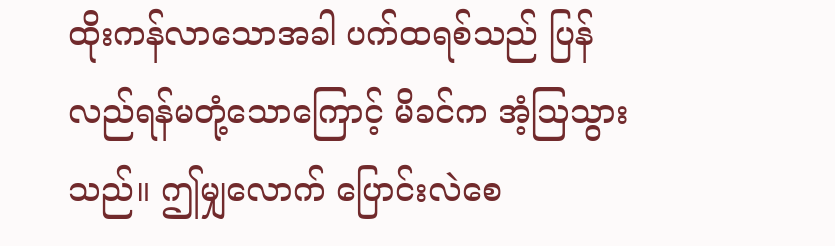ထိုးကန်လာသောအခါ ပက်ထရစ်သည် ပြန်လည်ရန်မတုံ့သောကြောင့် မိခင်က အံ့သြသွားသည်။ ဤမျှလောက် ပြောင်းလဲစေ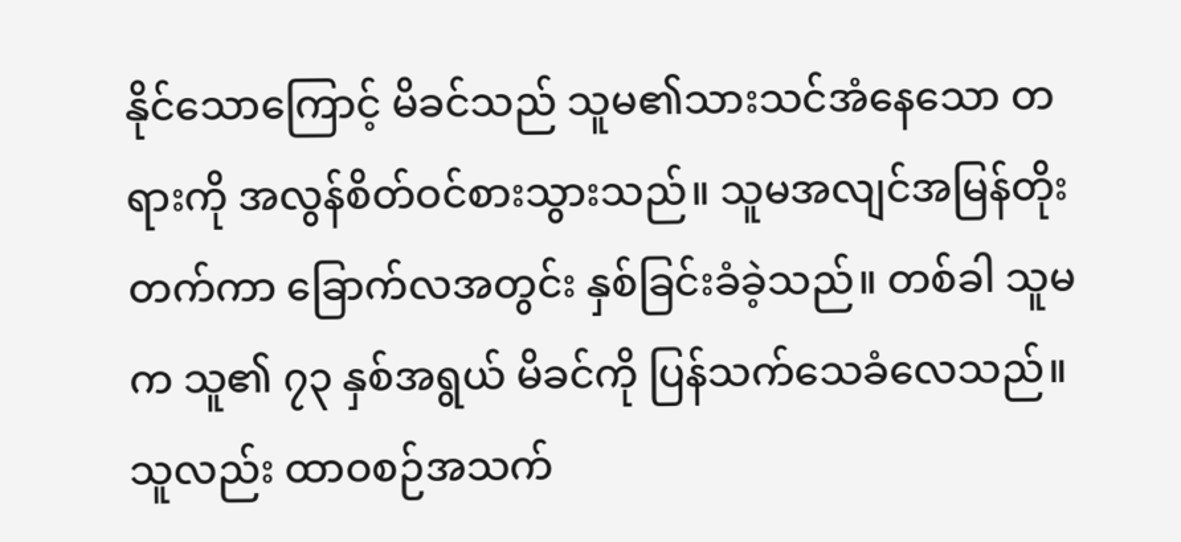နိုင်သောကြောင့် မိခင်သည် သူမ၏သားသင်အံနေသော တရားကို အလွန်စိတ်ဝင်စားသွားသည်။ သူမအလျင်အမြန်တိုးတက်ကာ ခြောက်လအတွင်း နှစ်ခြင်းခံခဲ့သည်။ တစ်ခါ သူမက သူ၏ ၇၃ နှစ်အရွယ် မိခင်ကို ပြန်သက်သေခံလေသည်။ သူလည်း ထာဝစဉ်အသက်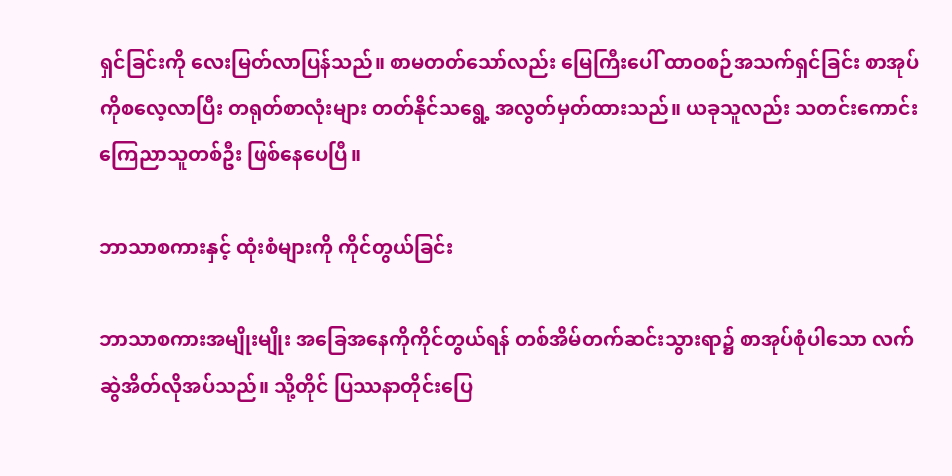ရှင်ခြင်းကို လေးမြတ်လာပြန်သည်။ စာမတတ်သော်လည်း မြေကြီးပေါ် ထာဝစဉ်အသက်ရှင်ခြင်း စာအုပ်ကိုစလေ့လာပြီး တရုတ်စာလုံးများ တတ်နိုင်သရွေ့ အလွတ်မှတ်ထားသည်။ ယခုသူလည်း သတင်းကောင်းကြေညာသူတစ်ဦး ဖြစ်နေပေပြီ။

ဘာသာစကားနှင့် ထုံးစံများကို ကိုင်တွယ်ခြင်း

ဘာသာစကားအမျိုးမျိုး အခြေအနေကိုကိုင်တွယ်ရန် တစ်အိမ်တက်ဆင်းသွားရာ၌ စာအုပ်စုံပါသော လက်ဆွဲအိတ်လိုအပ်သည်။ သို့တိုင် ပြဿနာတိုင်းပြေ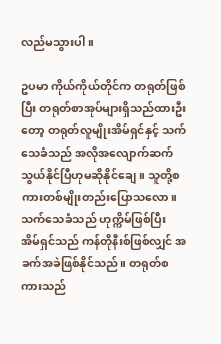လည်မသွားပါ။

ဥပမာ ကိုယ်ကိုယ်တိုင်က တရုတ်ဖြစ်ပြီး တရုတ်စာအုပ်များရှိသည်ထားဦးတော့ တရုတ်လူမျိုးအိမ်ရှင်နှင့် သက်သေခံသည် အလိုအလျောက်ဆက်သွယ်နိုင်ပြီဟုမဆိုနိုင်ချေ။ သူတို့စကားတစ်မျိုးတည်းပြောသလော။ သက်သေခံသည် ဟုက္ကိမ်ဖြစ်ပြီး အိမ်ရှင်သည် ကန်တိုနီးစ်ဖြစ်လျှင် အခက်အခဲဖြစ်နိုင်သည်။ တရုတ်စကားသည်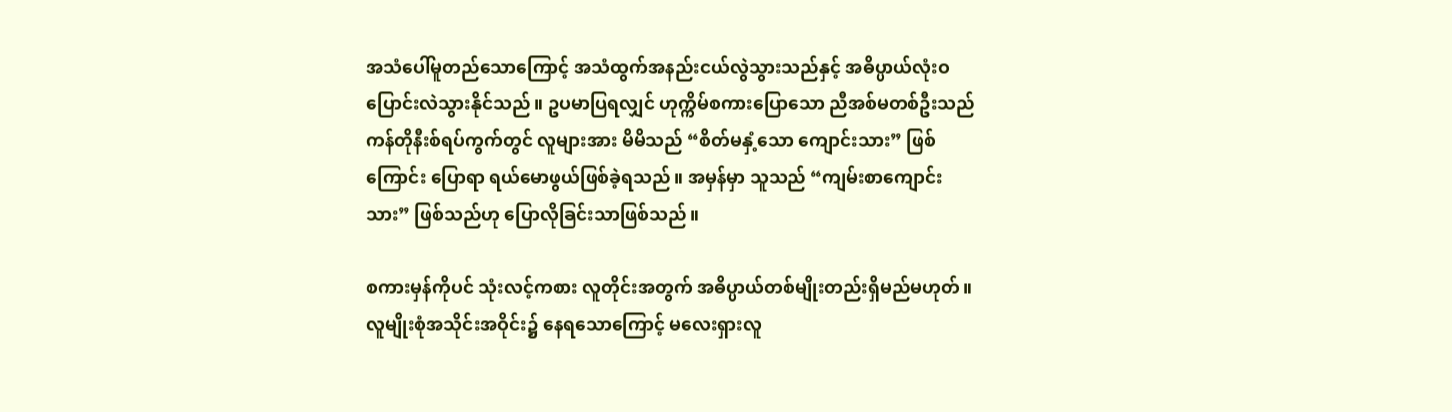အသံပေါ်မူတည်သောကြောင့် အသံထွက်အနည်းငယ်လွဲသွားသည်နှင့် အဓိပ္ပာယ်လုံးဝပြောင်းလဲသွားနိုင်သည်။ ဥပမာပြရလျှင် ဟုက္ကိမ်စကားပြောသော ညီအစ်မတစ်ဦးသည် ကန်တိုနီးစ်ရပ်ကွက်တွင် လူများအား မိမိသည် “စိတ်မနှံ့သော ကျောင်းသား” ဖြစ်ကြောင်း ပြောရာ ရယ်မောဖွယ်ဖြစ်ခဲ့ရသည်။ အမှန်မှာ သူသည် “ကျမ်းစာကျောင်းသား” ဖြစ်သည်ဟု ပြောလိုခြင်းသာဖြစ်သည်။

စကားမှန်ကိုပင် သုံးလင့်ကစား လူတိုင်းအတွက် အဓိပ္ပာယ်တစ်မျိုးတည်းရှိမည်မဟုတ်။ လူမျိုးစုံအသိုင်းအဝိုင်း၌ နေရသောကြောင့် မလေးရှားလူ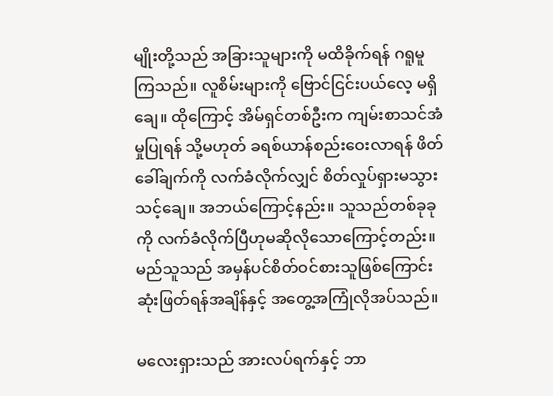မျိုးတို့သည် အခြားသူများကို မထိခိုက်ရန် ဂရူမူကြသည်။ လူစိမ်းများကို ဗြောင်ငြင်းပယ်လေ့ မရှိချေ။ ထိုကြောင့် အိမ်ရှင်တစ်ဦးက ကျမ်းစာသင်အံမှုပြုရန် သို့မဟုတ် ခရစ်ယာန်စည်းဝေးလာရန် ဖိတ်ခေါ်ချက်ကို လက်ခံလိုက်လျှင် စိတ်လှုပ်ရှားမသွားသင့်ချေ။ အဘယ်ကြောင့်နည်း။ သူသည်တစ်ခုခုကို လက်ခံလိုက်ပြီဟုမဆိုလိုသောကြောင့်တည်း။ မည်သူသည် အမှန်ပင်စိတ်ဝင်စားသူဖြစ်ကြောင်း ဆုံးဖြတ်ရန်အချိန်နှင့် အတွေ့အကြုံလိုအပ်သည်။

မလေးရှားသည် အားလပ်ရက်နှင့် ဘာ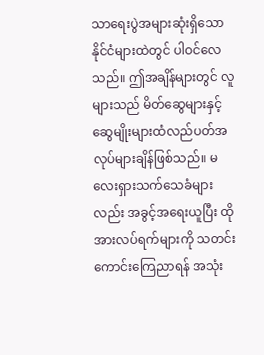သာရေးပွဲအများဆုံးရှိသော နိုင်ငံများထဲတွင် ပါဝင်လေသည်။ ဤအချိန်များတွင် လူများသည် မိတ်ဆွေများနှင့် ဆွေမျိုးများထံလည်ပတ်အလုပ်များချိန်ဖြစ်သည်။ မလေးရှားသက်သေခံများလည်း အခွင့်အရေးယူပြီး ထိုအားလပ်ရက်များကို သတင်းကောင်းကြေညာရန် အသုံး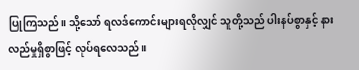ပြုကြသည်။ သို့သော် ရလဒ်ကောင်းများရလိုလျှင် သူတို့သည် ပါးနပ်စွာနှင့် နားလည်မှုရှိစွာဖြင့် လုပ်ရလေသည်။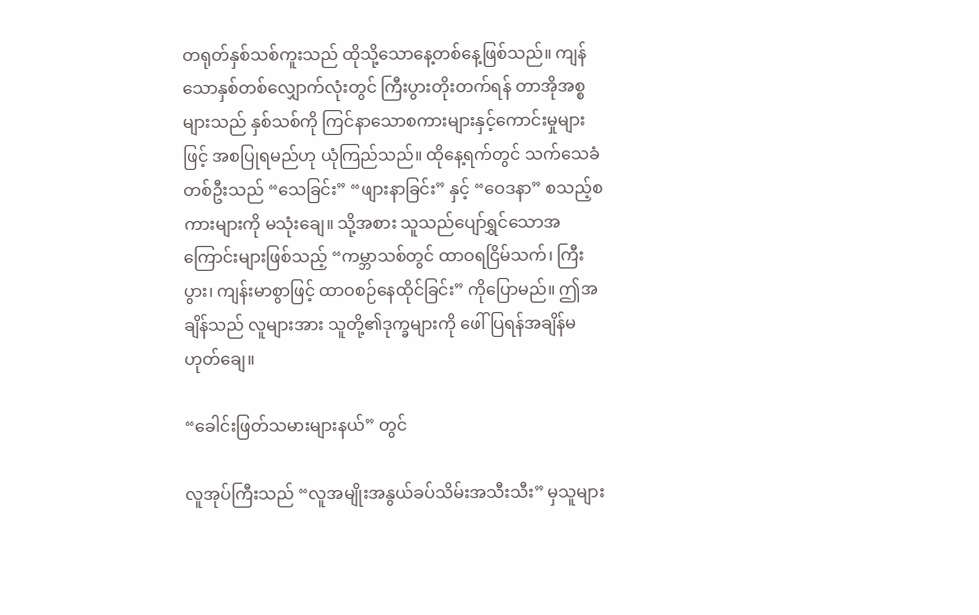တရုတ်နှစ်သစ်ကူးသည် ထိုသို့သောနေ့တစ်နေ့ဖြစ်သည်။ ကျန်သောနှစ်တစ်လျှောက်လုံးတွင် ကြီးပွားတိုးတက်ရန် တာအိုအစ္စများသည် နှစ်သစ်ကို ကြင်နာသောစကားများနှင့်ကောင်းမှုများဖြင့် အစပြုရမည်ဟု ယုံကြည်သည်။ ထိုနေ့ရက်တွင် သက်သေခံတစ်ဦးသည် “သေခြင်း” “ဖျားနာခြင်း” နှင့် “ဝေဒနာ” စသည့်စကားများကို မသုံးချေ။ သို့အစား သူသည်ပျော်ရွှင်သောအကြောင်းများဖြစ်သည့် “ကမ္ဘာသစ်တွင် ထာဝရငြိမ်သက်၊ ကြီးပွား၊ ကျန်းမာစွာဖြင့် ထာဝစဉ်နေထိုင်ခြင်း” ကိုပြောမည်။ ဤအချိန်သည် လူများအား သူတို့၏ဒုက္ခများကို ဖေါ်ပြရန်အချိန်မဟုတ်ချေ။

“ခေါင်းဖြတ်သမားများနယ်” တွင်

လူအုပ်ကြီးသည် “လူအမျိုးအနွယ်ခပ်သိမ်းအသီးသီး” မှသူများ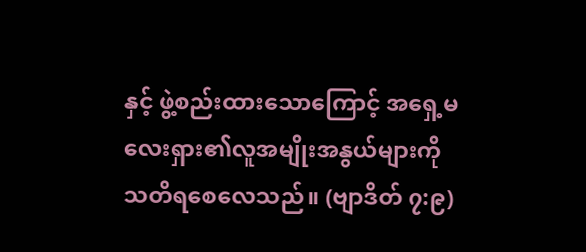နှင့် ဖွဲ့စည်းထားသောကြောင့် အရှေ့မလေးရှား၏လူအမျိုးအနွယ်များကို သတိရစေလေသည်။ (ဗျာဒိတ် ၇:၉)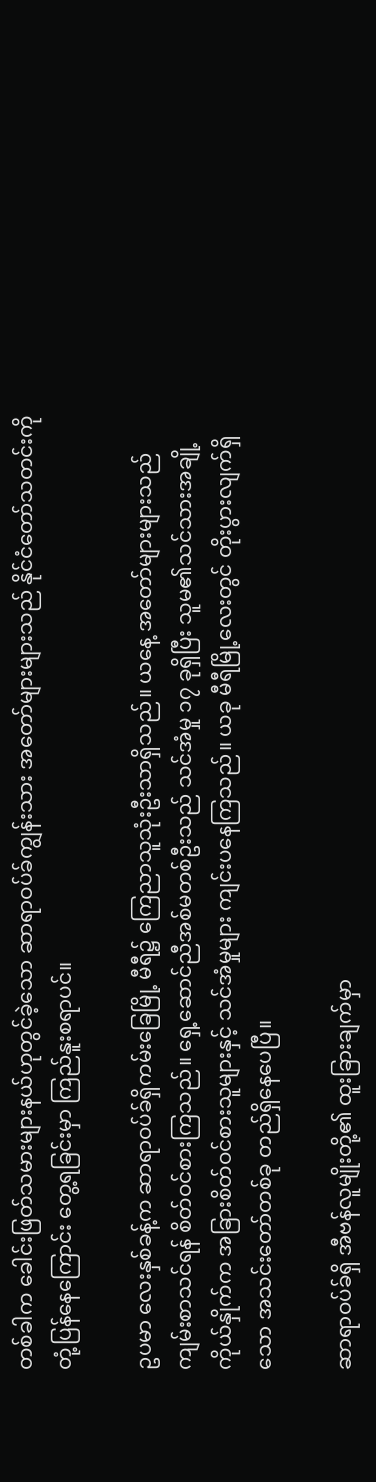တစ်ခါက ခေါင်းဖြတ်သမားများနယ်ဟုတွင်ခဲ့သော ဆာရာဝပ်ခ်ကျွန်းသား အတော်များများသည် နိုင်ငံတော်သတင်းကို တုံ့ပြန်နေကြောင်း တွေ့ရခြင်းမှာ ကြည်နူးစရာပင်။

ဥပမာ လေးနှစ်ခန့်က ဆာရာဝပ်ခ်ရှိကမ်းခြေမြို့ မီရီ၌ ကြေညာသူသုံးဦးသာရှိသည်။ ယနေ့ အတော်များများသည် ကျမ်းစာသင်ရန် စိတ်ဝင်စားကြသည်။ ရှေ့ဆောင်ညီအစ်မတစ်ဦးသည် သင်အံမှု ၁၇ ခုရှိပြီး သူမ၏သင်သားအချို့ကိုယ်နှိုက်က အခြားစိတ်ဝင်စားသူများနှင့် သင်အံမှုများ ကျင်းပနေကြသည်။ ယခု မီရီမြို့လေးတွင် တိုးပွားလျက်ရှိသော အသင်းတော်တစ်ခု တည်ရှိနေပေပြီ။

ဆာရာဝပ်ခ်ရှိ အီဗန်လူမျိုးတို့၏ ထူးခြားချက်မှာ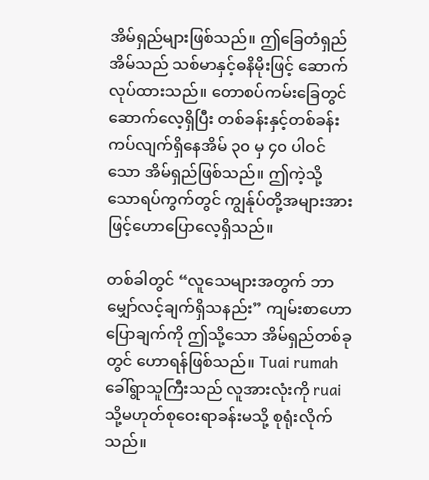အိမ်ရှည်များဖြစ်သည်။ ဤခြေတံရှည်အိမ်သည် သစ်မာနှင့်ဓနိမိုးဖြင့် ဆောက်လုပ်ထားသည်။ တောစပ်ကမ်းခြေတွင် ဆောက်လေ့ရှိပြီး တစ်ခန်းနှင့်တစ်ခန်း ကပ်လျက်ရှိနေအိမ် ၃၀ မှ ၄၀ ပါဝင်သော အိမ်ရှည်ဖြစ်သည်။ ဤကဲ့သို့သောရပ်ကွက်တွင် ကျွန်ုပ်တို့အများအားဖြင့်ဟောပြောလေ့ရှိသည်။

တစ်ခါတွင် “လူသေများအတွက် ဘာမျှော်လင့်ချက်ရှိသနည်း” ကျမ်းစာဟောပြောချက်ကို ဤသို့သော အိမ်ရှည်တစ်ခုတွင် ဟောရန်ဖြစ်သည်။ Tuai rumah ခေါ်ရွာသူကြီးသည် လူအားလုံးကို ruai သို့မဟုတ်စုဝေးရာခန်းမသို့ စုရုံးလိုက်သည်။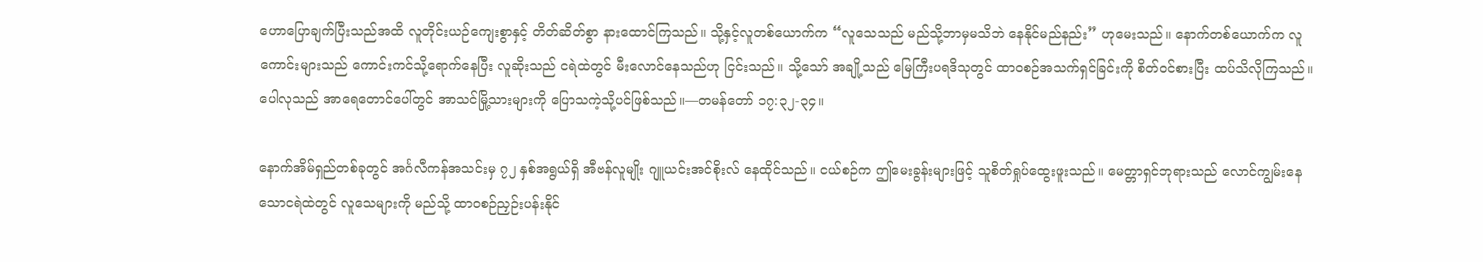ဟောပြောချက်ပြီးသည်အထိ လူတိုင်းယဉ်ကျေးစွာနှင့် တိတ်ဆိတ်စွာ နားထောင်ကြသည်။ သို့နှင့်လူတစ်ယောက်က “လူသေသည် မည်သို့ဘာမှမသိဘဲ နေနိုင်မည်နည်း” ဟုမေးသည်။ နောက်တစ်ယောက်က လူကောင်းများသည် ကောင်းကင်သို့ရောက်နေပြီး လူဆိုးသည် ငရဲထဲတွင် မီးလောင်နေသည်ဟု ငြင်းသည်။ သို့သော် အချို့သည် မြေကြီးပရဒိသုတွင် ထာဝစဉ်အသက်ရှင်ခြင်းကို စိတ်ဝင်စားပြီး ထပ်သိလိုကြသည်။ ပေါလုသည် အာရေတောင်ပေါ်တွင် အာသင်မြို့သားများကို ပြောသကဲ့သို့ပင်ဖြစ်သည်။—တမန်တော် ၁၇:၃၂-၃၄။

နောက်အိမ်ရှည်တစ်ခုတွင် အင်္ဂလီကန်အသင်းမှ ၇၂ နှစ်အရွယ်ရှိ အီဗန်လူမျိုး ဂျူယင်းအင်စိုးလ် နေထိုင်သည်။ ငယ်စဉ်က ဤမေးခွန်းများဖြင့် သူစိတ်ရှုပ်ထွေးဖူးသည်။ မေတ္တာရှင်ဘုရားသည် လောင်ကျွမ်းနေသောငရဲထဲတွင် လူသေများကို မည်သို့ ထာဝစဉ်ညှဉ်းပန်းနိုင်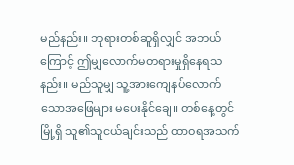မည်နည်း။ ဘုရားတစ်ဆူရှိလျှင် အဘယ်ကြောင့် ဤမျှလောက်မတရားမှုရှိနေရသနည်း။ မည်သူမျှ သူ့အားကျေနပ်လောက်သောအဖြေများ မပေးနိုင်ချေ။ တစ်နေ့တွင် မြို့ရှိ သူ၏သူငယ်ချင်းသည် ထာဝရအသက်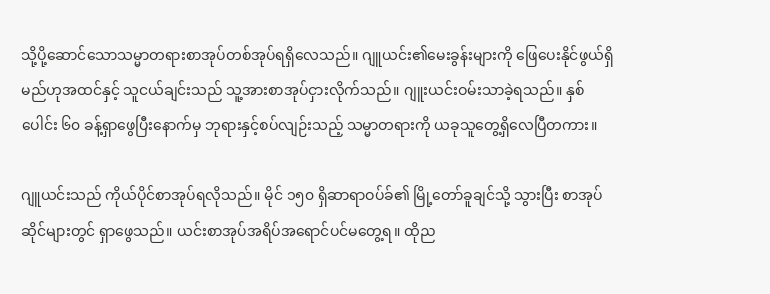သို့ပို့ဆောင်သောသမ္မာတရားစာအုပ်တစ်အုပ်ရရှိလေသည်။ ဂျူယင်း၏မေးခွန်းများကို ဖြေပေးနိုင်ဖွယ်ရှိမည်ဟုအထင်နှင့် သူငယ်ချင်းသည် သူ့အားစာအုပ်ငှားလိုက်သည်။ ဂျူးယင်းဝမ်းသာခဲ့ရသည်။ နှစ်ပေါင်း ၆၀ ခန့်ရှာဖွေပြီးနောက်မှ ဘုရားနှင့်စပ်လျဉ်းသည့် သမ္မာတရားကို ယခုသူတွေ့ရှိလေပြီတကား။

ဂျူယင်းသည် ကိုယ်ပိုင်စာအုပ်ရလိုသည်။ မိုင် ၁၅၀ ရှိဆာရာဝပ်ခ်၏ မြို့တော်ခူချင်သို့ သွားပြီး စာအုပ်ဆိုင်များတွင် ရှာဖွေသည်။ ယင်းစာအုပ်အရိပ်အရောင်ပင်မတွေ့ရ။ ထိုည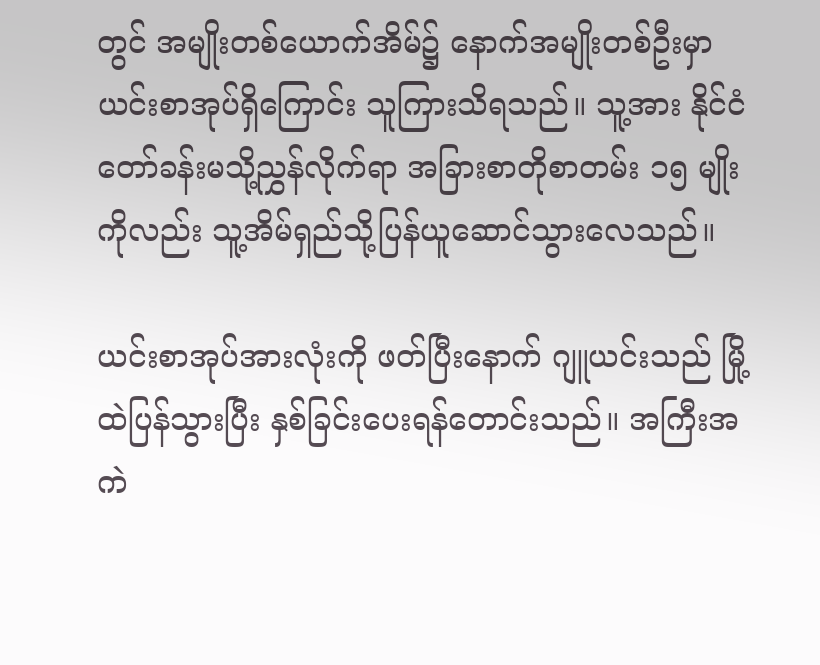တွင် အမျိုးတစ်ယောက်အိမ်၌ နောက်အမျိုးတစ်ဦးမှာ ယင်းစာအုပ်ရှိကြောင်း သူကြားသိရသည်။ သူ့အား နိုင်ငံတော်ခန်းမသို့ညွှန်လိုက်ရာ အခြားစာတိုစာတမ်း ၁၅ မျိုးကိုလည်း သူ့အိမ်ရှည်သို့ပြန်ယူဆောင်သွားလေသည်။

ယင်းစာအုပ်အားလုံးကို ဖတ်ပြီးနောက် ဂျူယင်းသည် မြို့ထဲပြန်သွားပြီး နှစ်ခြင်းပေးရန်တောင်းသည်။ အကြီးအကဲ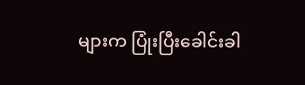များက ပြုံးပြီးခေါင်းခါ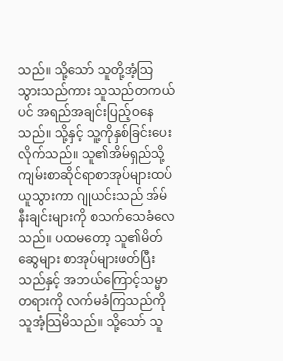သည်။ သို့သော် သူတို့အံ့သြသွားသည်ကား သူသည်တကယ်ပင် အရည်အချင်းပြည့်ဝနေသည်။ သို့နှင့် သူ့ကိုနှစ်ခြင်းပေးလိုက်သည်။ သူ၏အိမ်ရှည်သို့ ကျမ်းစာဆိုင်ရာစာအုပ်များထပ်ယူသွားကာ ဂျုယင်းသည် အ်မ်နီးချင်းများကို စသက်သေခံလေသည်။ ပထမတော့ သူ၏မိတ်ဆွေများ စာအုပ်များဖတ်ပြီးသည်နှင့် အဘယ်ကြောင့်သမ္မာတရားကို လက်မခံကြသည်ကို သူအံ့သြမိသည်။ သို့သော် သူ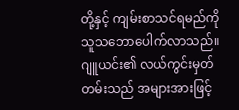တို့နှင့် ကျမ်းစာသင်ရမည်ကို သူသဘောပေါက်လာသည်။ ဂျူယင်း၏ လယ်ကွင်းမှတ်တမ်းသည် အများအားဖြင့်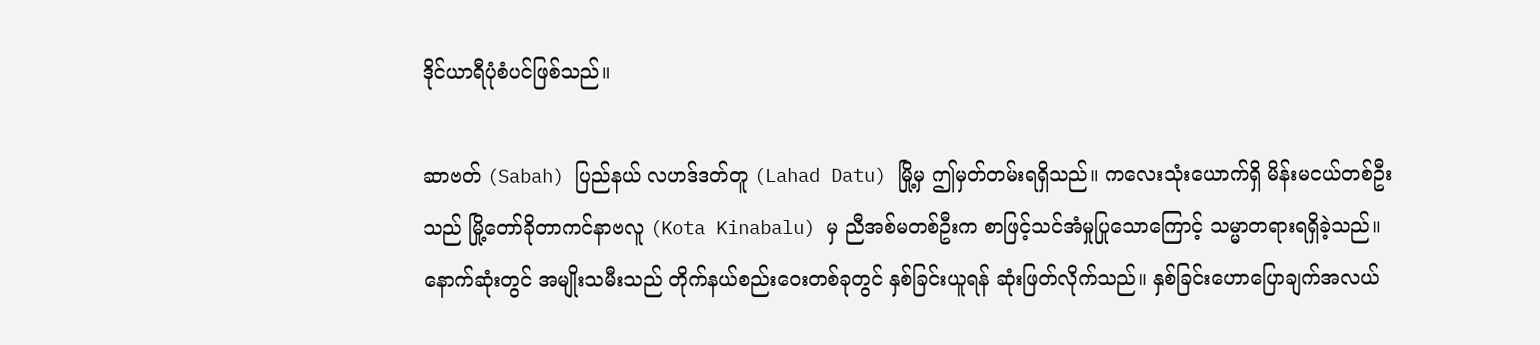ဒိုင်ယာရီပုံစံပင်ဖြစ်သည်။

ဆာဗတ် (Sabah) ပြည်နယ် လဟဒ်ဒတ်တူ (Lahad Datu) မြို့မှ ဤမှတ်တမ်းရရှိသည်။ ကလေးသုံးယောက်ရှိ မိန်းမငယ်တစ်ဦးသည် မြို့တော်ခိုတာကင်နာဗလူ (Kota Kinabalu) မှ ညီအစ်မတစ်ဦးက စာဖြင့်သင်အံမှုပြုသောကြောင့် သမ္မာတရားရရှိခဲ့သည်။ နောက်ဆုံးတွင် အမျိုးသမီးသည် တိုက်နယ်စည်းဝေးတစ်ခုတွင် နှစ်ခြင်းယူရန် ဆုံးဖြတ်လိုက်သည်။ နှစ်ခြင်းဟောပြောချက်အလယ်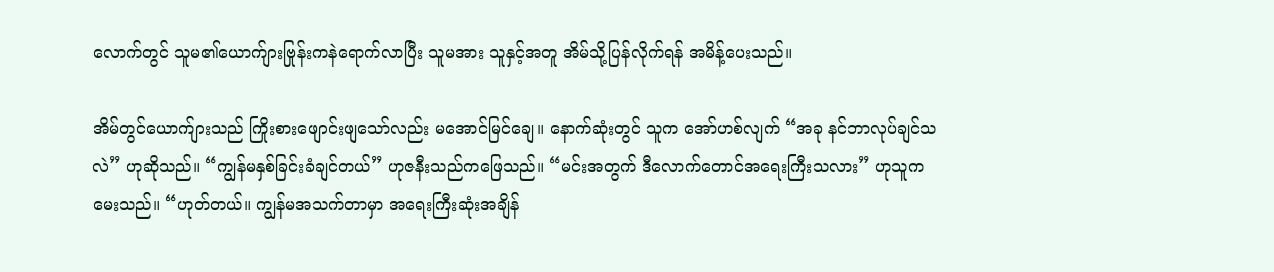လောက်တွင် သူမ၏ယောက်ျားဗြုန်းကနဲရောက်လာပြီး သူမအား သူနှင့်အတူ အိမ်သို့ပြန်လိုက်ရန် အမိန့်ပေးသည်။

အိမ်တွင်ယောက်ျားသည် ကြိုးစားဖျောင်းဖျသော်လည်း မအောင်မြင်ချေ။ နောက်ဆုံးတွင် သူက အော်ဟစ်လျက် “အခု နင်ဘာလုပ်ချင်သလဲ” ဟုဆိုသည်။ “ကျွန်မနှစ်ခြင်းခံချင်တယ်” ဟုဇနီးသည်ကဖြေသည်။ “မင်းအတွက် ဒီလောက်တောင်အရေးကြီးသလား” ဟုသူကမေးသည်။ “ဟုတ်တယ်။ ကျွန်မအသက်တာမှာ အရေးကြီးဆုံးအချိန်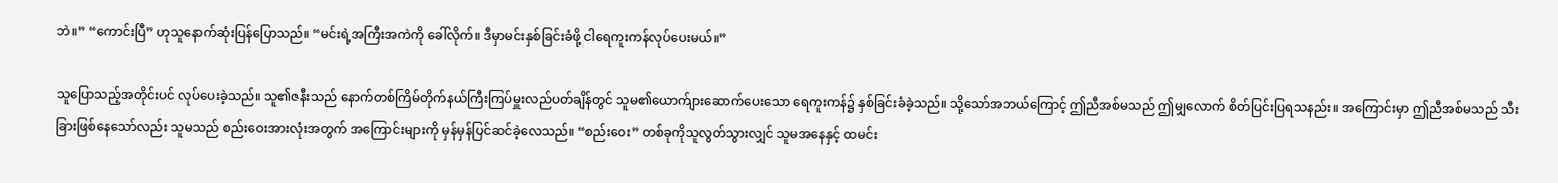ဘဲ။” “ကောင်းပြီ” ဟုသူနောက်ဆုံးပြန်ပြောသည်။ “မင်းရဲ့အကြီးအကဲကို ခေါ်လိုက်။ ဒီမှာမင်းနှစ်ခြင်းခံဖို့ ငါရေကူးကန်လုပ်ပေးမယ်။”

သူပြောသည့်အတိုင်းပင် လုပ်ပေးခဲ့သည်။ သူ၏ဇနီးသည် နောက်တစ်ကြိမ်တိုက်နယ်ကြီးကြပ်မှူးလည်ပတ်ချိန်တွင် သူမ၏ယောက်ျားဆောက်ပေးသော ရေကူးကန်၌ နှစ်ခြင်းခံခဲ့သည်။ သို့သော်အဘယ်ကြောင့် ဤညီအစ်မသည် ဤမျှလောက် စိတ်ပြင်းပြရသနည်း။ အကြောင်းမှာ ဤညီအစ်မသည် သီးခြားဖြစ်နေသော်လည်း သူမသည် စည်းဝေးအားလုံးအတွက် အကြောင်းများကို မှန်မှန်ပြင်ဆင်ခဲ့လေသည်။ “စည်းဝေး” တစ်ခုကိုသူလွတ်သွားလျှင် သူမအနေနှင့် ထမင်း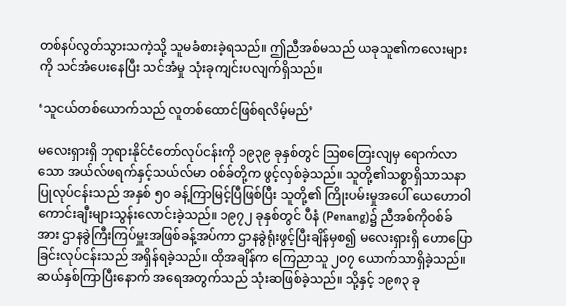တစ်နပ်လွတ်သွားသကဲ့သို့ သူမခံစားခဲ့ရသည်။ ဤညီအစ်မသည် ယခုသူ၏ကလေးများကို သင်အံပေးနေပြီး သင်အံမှု သုံးခုကျင်းပလျက်ရှိသည်။

‘သူငယ်တစ်ယောက်သည် လူတစ်ထောင်ဖြစ်ရလိမ့်မည်’

မလေးရှားရှိ ဘုရားနိုင်ငံတော်လုပ်ငန်းကို ၁၉၃၉ ခုနှစ်တွင် ဩစတြေးလျမှ ရောက်လာသော အယ်လ်ဖရက်နှင့်သယ်လ်မာ ဝစ်ခ်တို့က ဖွင့်လှစ်ခဲ့သည်။ သူတို့၏သစ္စာရှိသာသနာပြုလုပ်ငန်းသည် အနှစ် ၅၀ ခန့်ကြာမြင့်ပြီဖြစ်ပြီး သူတို့၏ ကြိုးပမ်းမှုအပေါ် ယေဟောဝါကောင်းချီးများသွန်းလောင်းခဲ့သည်။ ၁၉၇၂ ခုနှစ်တွင် ပီနံ (Penang)၌ ညီအစ်ကိုဝစ်ခ်အား ဌာနခွဲကြီးကြပ်မှူးအဖြစ်ခန့်အပ်ကာ ဌာနခွဲရုံးဖွင့်ပြီးချိန်မှစ၍ မလေးရှားရှိ ဟောပြောခြင်းလုပ်ငန်းသည် အရှိန်ရခဲ့သည်။ ထိုအချိန်က ကြေညာသူ ၂၀၇ ယောက်သာရှိခဲ့သည်။ ဆယ်နှစ်ကြာပြီးနောက် အရေအတွက်သည် သုံးဆဖြစ်ခဲ့သည်။ သို့နှင့် ၁၉၈၃ ခု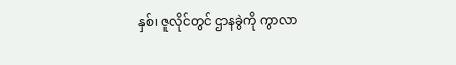နှစ်၊ ဇူလိုင်တွင် ဌာနခွဲကို ကွာလာ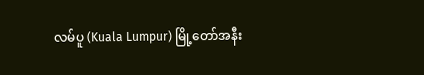လမ်ပူ (Kuala Lumpur) မြို့တော်အနီး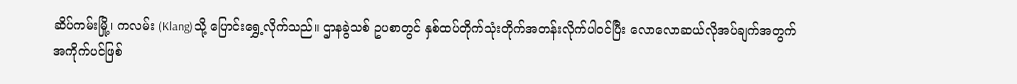ဆိပ်ကမ်းမြို့၊ ကလမ်း (Klang)သို့ ပြောင်းရွှေ့လိုက်သည်။ ဌာနခွဲသစ် ဥပစာတွင် နှစ်ထပ်တိုက်သုံးတိုက်အတန်းလိုက်ပါဝင်ပြီး လောလောဆယ်လိုအပ်ချက်အတွက် အကိုက်ပင်ဖြစ်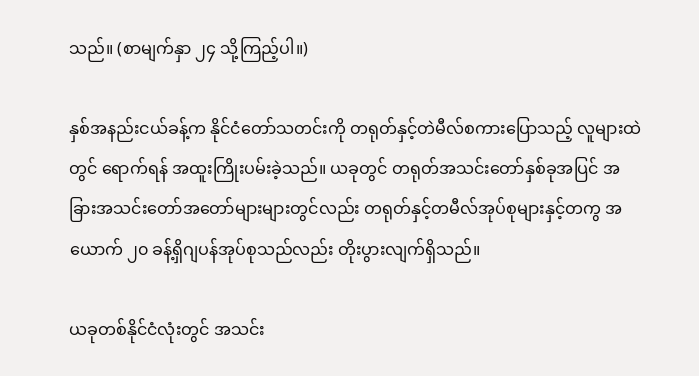သည်။ (စာမျက်နှာ ၂၄ သို့ကြည့်ပါ။)

နှစ်အနည်းငယ်ခန့်က နိုင်ငံတော်သတင်းကို တရုတ်နှင့်တဲမီလ်စကားပြောသည့် လူများထဲတွင် ရောက်ရန် အထူးကြိုးပမ်းခဲ့သည်။ ယခုတွင် တရုတ်အသင်းတော်နှစ်ခုအပြင် အခြားအသင်းတော်အတော်များများတွင်လည်း တရုတ်နှင့်တမီလ်အုပ်စုများနှင့်တကွ အယောက် ၂၀ ခန့်ရှိဂျပန်အုပ်စုသည်လည်း တိုးပွားလျက်ရှိသည်။

ယခုတစ်နိုင်ငံလုံးတွင် အသင်း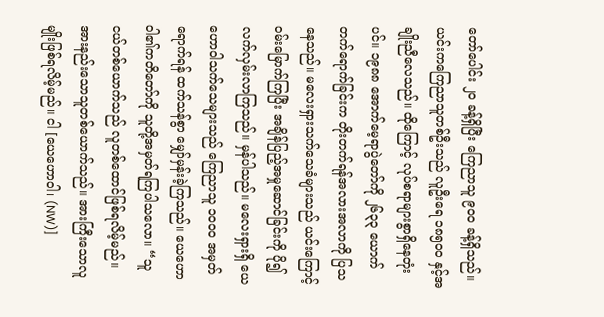တော်ပေါင်း ၂၀ ခန့်ရှိပြီး ကြေညာသူ ၉၀၀ ခန့်ရှိသည်။ ယင်းကကြေညာသူတစ်ဦးသည် လူဦးရေ ၁၈၅၀၀ နှင့်အချိုးညီလေသည်။ ထိုကြောင့် လုပ်စရာများစွာရှိနေတုံးပင်။ ၁၉၈၈ အောက်မေ့ရာပွဲတော်ကို ၂၆၃၃ ယောက် တက်ရောက်ခြင်းက တိုးတက်ရန်အလားအလာကို ပြသနေသည်။ မလေးရှားသက်သေခံများသည် ယင်းကြောင့် ဝမ်းမြောက်ကြပြီး အချိန်ပြည့်အမှုဆောင်ခြင်းကို ပို၍လက်လှမ်းလာကြသည်။ မှန်ပါသည်။ မလေးရှားရှိ ယေဟောဝါသက်သေများသည် ကြေညာသူ ၁၀၀၀ အမှတ်ရောက်ရန် ထက်သန်စွာ မျှော်မှန်းခဲ့ကြသည်။ ယေဟောဝါ၏ကတိတော်ကို သူတို့အမှတ်ရကြပါသလော။ “သူငယ်တစ်ယောက်သည် လူတစ်ထောင်ဖြစ်ရလိမ့်မည်။ အားနည်းသောသူတစ်ယောက်သည်။ အားကြီးသောလူမျိုးဖြစ်ရလိမ့်မည်။ ငါ [ယေဟောဝါ၊ (NW)]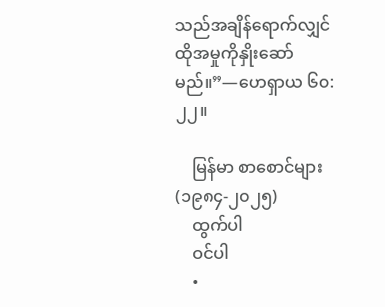သည်အချိန်ရောက်လျှင် ထိုအမှုကိုနှိုးဆော်မည်။”—ဟေရှာယ ၆၀:၂၂။

    မြန်မာ စာစောင်များ (၁၉၈၄-၂၀၂၅)
    ထွက်ပါ
    ဝင်ပါ
    •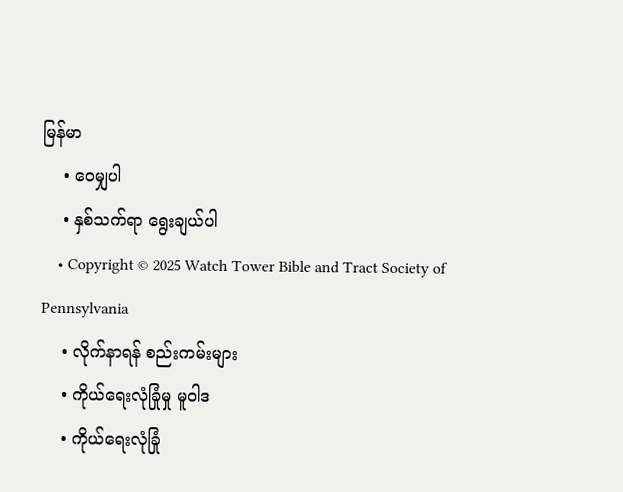မြန်မာ
    • ဝေမျှပါ
    • နှစ်သက်ရာ ရွေးချယ်ပါ
    • Copyright © 2025 Watch Tower Bible and Tract Society of Pennsylvania
    • လိုက်နာရန် စည်းကမ်းများ
    • ကိုယ်ရေးလုံခြုံမှု မူဝါဒ
    • ကိုယ်ရေးလုံခြုံ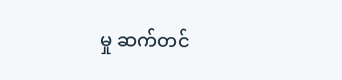မှု ဆက်တင်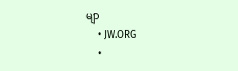မျာ
    • JW.ORG
    •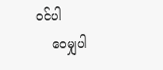ဝင်ပါ
    ဝေမျှပါ